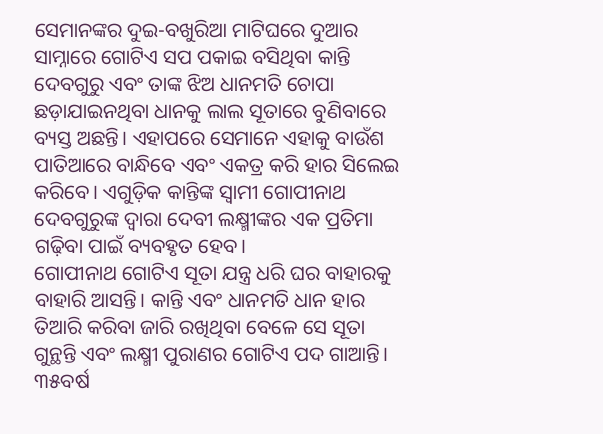ସେମାନଙ୍କର ଦୁଇ-ବଖୁରିଆ ମାଟିଘରେ ଦୁଆର ସାମ୍ନାରେ ଗୋଟିଏ ସପ ପକାଇ ବସିଥିବା କାନ୍ତି ଦେବଗୁରୁ ଏବଂ ତାଙ୍କ ଝିଅ ଧାନମତି ଚୋପା ଛଡ଼ାଯାଇନଥିବା ଧାନକୁ ଲାଲ ସୂତାରେ ବୁଣିବାରେ ବ୍ୟସ୍ତ ଅଛନ୍ତି। ଏହାପରେ ସେମାନେ ଏହାକୁ ବାଉଁଶ ପାତିଆରେ ବାନ୍ଧିବେ ଏବଂ ଏକତ୍ର କରି ହାର ସିଲେଇ କରିବେ। ଏଗୁଡ଼ିକ କାନ୍ତିଙ୍କ ସ୍ୱାମୀ ଗୋପୀନାଥ ଦେବଗୁରୁଙ୍କ ଦ୍ୱାରା ଦେବୀ ଲକ୍ଷ୍ମୀଙ୍କର ଏକ ପ୍ରତିମା ଗଢ଼ିବା ପାଇଁ ବ୍ୟବହୃତ ହେବ।
ଗୋପୀନାଥ ଗୋଟିଏ ସୂତା ଯନ୍ତ୍ର ଧରି ଘର ବାହାରକୁ ବାହାରି ଆସନ୍ତି। କାନ୍ତି ଏବଂ ଧାନମତି ଧାନ ହାର ତିଆରି କରିବା ଜାରି ରଖିଥିବା ବେଳେ ସେ ସୂତା ଗୁନ୍ଥନ୍ତି ଏବଂ ଲକ୍ଷ୍ମୀ ପୁରାଣର ଗୋଟିଏ ପଦ ଗାଆନ୍ତି। ୩୫ବର୍ଷ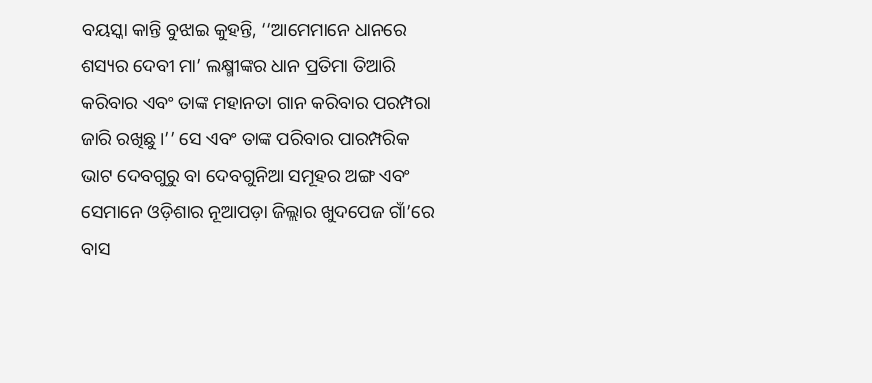ବୟସ୍କା କାନ୍ତି ବୁଝାଇ କୁହନ୍ତି, ‘‘ଆମେମାନେ ଧାନରେ ଶସ୍ୟର ଦେବୀ ମା’ ଲକ୍ଷ୍ମୀଙ୍କର ଧାନ ପ୍ରତିମା ତିଆରି କରିବାର ଏବଂ ତାଙ୍କ ମହାନତା ଗାନ କରିବାର ପରମ୍ପରା ଜାରି ରଖିଛୁ।’’ ସେ ଏବଂ ତାଙ୍କ ପରିବାର ପାରମ୍ପରିକ ଭାଟ ଦେବଗୁରୁ ବା ଦେବଗୁନିଆ ସମୂହର ଅଙ୍ଗ ଏବଂ ସେମାନେ ଓଡ଼ିଶାର ନୂଆପଡ଼ା ଜିଲ୍ଲାର ଖୁଦପେଜ ଗାଁ’ରେ ବାସ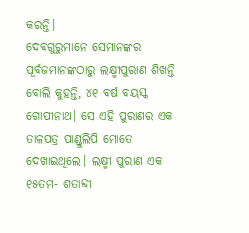କରନ୍ତି।
ଦେବଗୁରୁମାନେ ସେମାନଙ୍କର ପୂର୍ବଜମାନଙ୍କଠାରୁ ଲକ୍ଷ୍ମୀପୁରାଣ ଶିଖନ୍ତି ବୋଲି କୁହନ୍ତି, ୪୧ ବର୍ଷ ବୟସ୍କ ଗୋପୀନାଥ। ସେ ଏହି ପୁରାଣର ଏକ ତାଳପତ୍ର ପାଣ୍ଡୁଲିପି ମୋତେ ଦେଖାଇଥିଲେ। ଲକ୍ଷ୍ମୀ ପୁରାଣ ଏକ ୧୫ତମ- ଶତାବ୍ଦୀ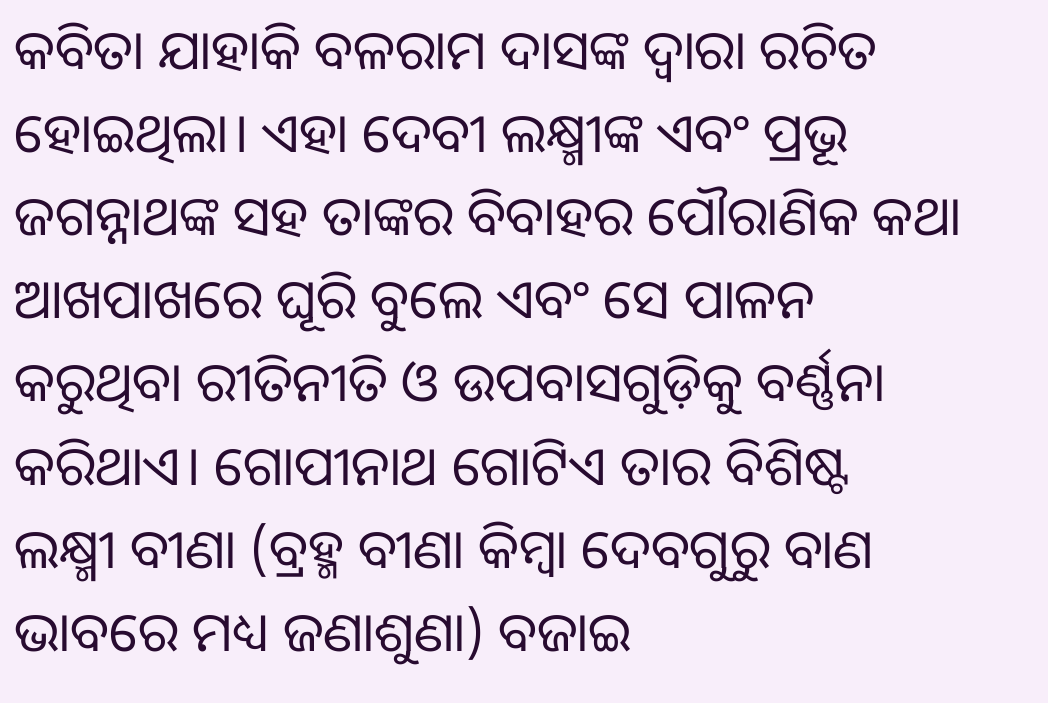କବିତା ଯାହାକି ବଳରାମ ଦାସଙ୍କ ଦ୍ୱାରା ରଚିତ ହୋଇଥିଲା। ଏହା ଦେବୀ ଲକ୍ଷ୍ମୀଙ୍କ ଏବଂ ପ୍ରଭୂ ଜଗନ୍ନାଥଙ୍କ ସହ ତାଙ୍କର ବିବାହର ପୌରାଣିକ କଥା ଆଖପାଖରେ ଘୂରି ବୁଲେ ଏବଂ ସେ ପାଳନ କରୁଥିବା ରୀତିନୀତି ଓ ଉପବାସଗୁଡ଼ିକୁ ବର୍ଣ୍ଣନା କରିଥାଏ। ଗୋପୀନାଥ ଗୋଟିଏ ତାର ବିଶିଷ୍ଟ ଲକ୍ଷ୍ମୀ ବୀଣା (ବ୍ରହ୍ମ ବୀଣା କିମ୍ବା ଦେବଗୁରୁ ବାଣ ଭାବରେ ମଧ୍ୟ ଜଣାଶୁଣା) ବଜାଇ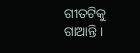ଗୀତଟିକୁ ଗାଆନ୍ତି ।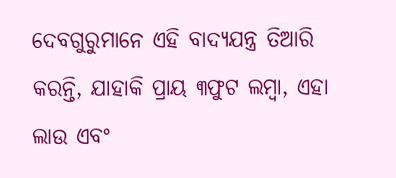ଦେବଗୁରୁମାନେ ଏହି ବାଦ୍ୟଯନ୍ତ୍ର ତିଆରି କରନ୍ତି, ଯାହାକି ପ୍ରାୟ ୩ଫୁଟ ଲମ୍ବା, ଏହା ଲାଉ ଏବଂ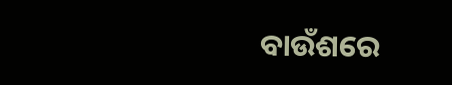ବାଉଁଶରେ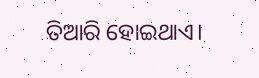ତିଆରି ହୋଇଥାଏ।